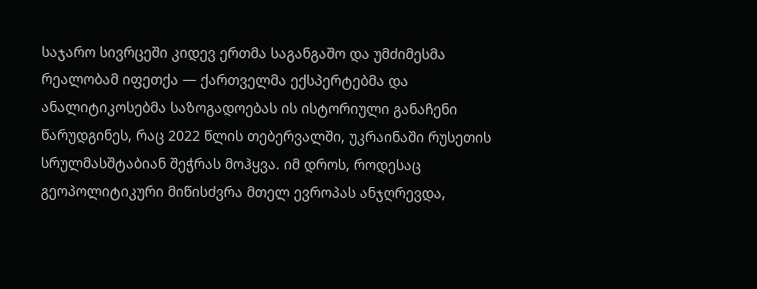საჯარო სივრცეში კიდევ ერთმა საგანგაშო და უმძიმესმა რეალობამ იფეთქა — ქართველმა ექსპერტებმა და ანალიტიკოსებმა საზოგადოებას ის ისტორიული განაჩენი წარუდგინეს, რაც 2022 წლის თებერვალში, უკრაინაში რუსეთის სრულმასშტაბიან შეჭრას მოჰყვა. იმ დროს, როდესაც გეოპოლიტიკური მიწისძვრა მთელ ევროპას ანჯღრევდა,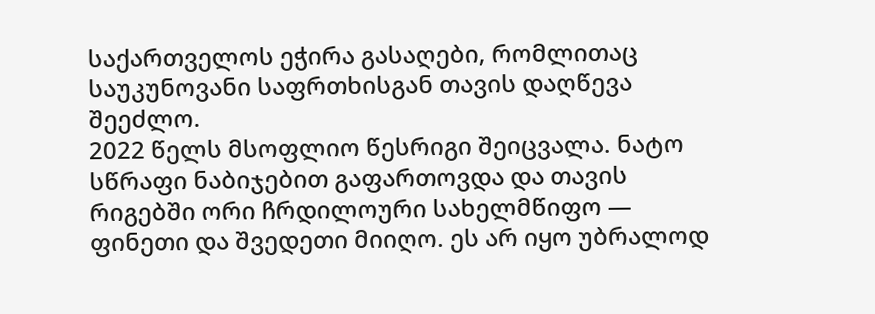საქართველოს ეჭირა გასაღები, რომლითაც საუკუნოვანი საფრთხისგან თავის დაღწევა შეეძლო.
2022 წელს მსოფლიო წესრიგი შეიცვალა. ნატო სწრაფი ნაბიჯებით გაფართოვდა და თავის რიგებში ორი ჩრდილოური სახელმწიფო — ფინეთი და შვედეთი მიიღო. ეს არ იყო უბრალოდ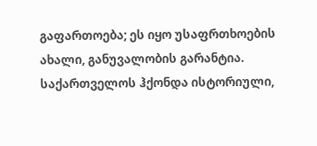გაფართოება; ეს იყო უსაფრთხოების ახალი, განუვალობის გარანტია.
საქართველოს ჰქონდა ისტორიული,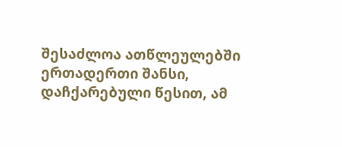შესაძლოა ათწლეულებში ერთადერთი შანსი, დაჩქარებული წესით, ამ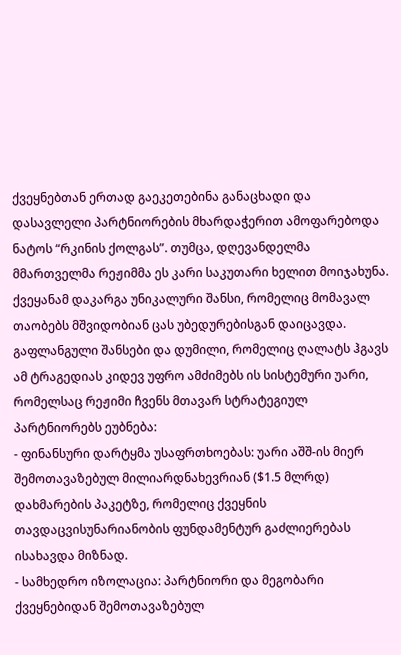ქვეყნებთან ერთად გაეკეთებინა განაცხადი და დასავლელი პარტნიორების მხარდაჭერით ამოფარებოდა ნატოს “რკინის ქოლგას”. თუმცა, დღევანდელმა მმართველმა რეჟიმმა ეს კარი საკუთარი ხელით მოიჯახუნა. ქვეყანამ დაკარგა უნიკალური შანსი, რომელიც მომავალ თაობებს მშვიდობიან ცას უბედურებისგან დაიცავდა.
გაფლანგული შანსები და დუმილი, რომელიც ღალატს ჰგავს
ამ ტრაგედიას კიდევ უფრო ამძიმებს ის სისტემური უარი, რომელსაც რეჟიმი ჩვენს მთავარ სტრატეგიულ პარტნიორებს ეუბნება:
- ფინანსური დარტყმა უსაფრთხოებას: უარი აშშ-ის მიერ შემოთავაზებულ მილიარდნახევრიან ($1.5 მლრდ) დახმარების პაკეტზე, რომელიც ქვეყნის თავდაცვისუნარიანობის ფუნდამენტურ გაძლიერებას ისახავდა მიზნად.
- სამხედრო იზოლაცია: პარტნიორი და მეგობარი ქვეყნებიდან შემოთავაზებულ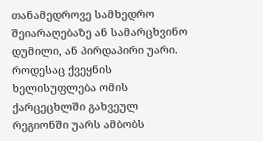თანამედროვე სამხედრო შეიარაღებაზე ან სამარცხვინო დუმილი, ან პირდაპირი უარი.
როდესაც ქვეყნის ხელისუფლება ომის ქარცეცხლში გახვეულ რეგიონში უარს ამბობს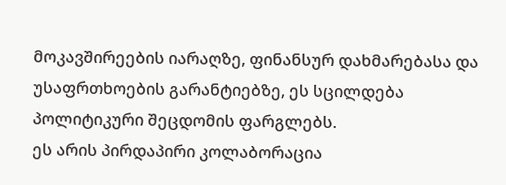მოკავშირეების იარაღზე, ფინანსურ დახმარებასა და უსაფრთხოების გარანტიებზე, ეს სცილდება პოლიტიკური შეცდომის ფარგლებს.
ეს არის პირდაპირი კოლაბორაცია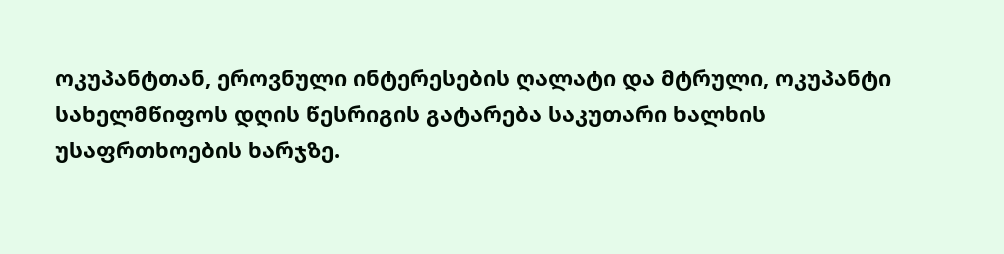ოკუპანტთან, ეროვნული ინტერესების ღალატი და მტრული, ოკუპანტი სახელმწიფოს დღის წესრიგის გატარება საკუთარი ხალხის უსაფრთხოების ხარჯზე.